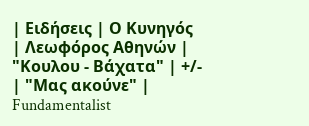| Ειδήσεις | Ο Κυνηγός | Λεωφόρος Αθηνών | "Κουλου - Βάχατα" | +/- | "Μας ακούνε" | Fundamentalist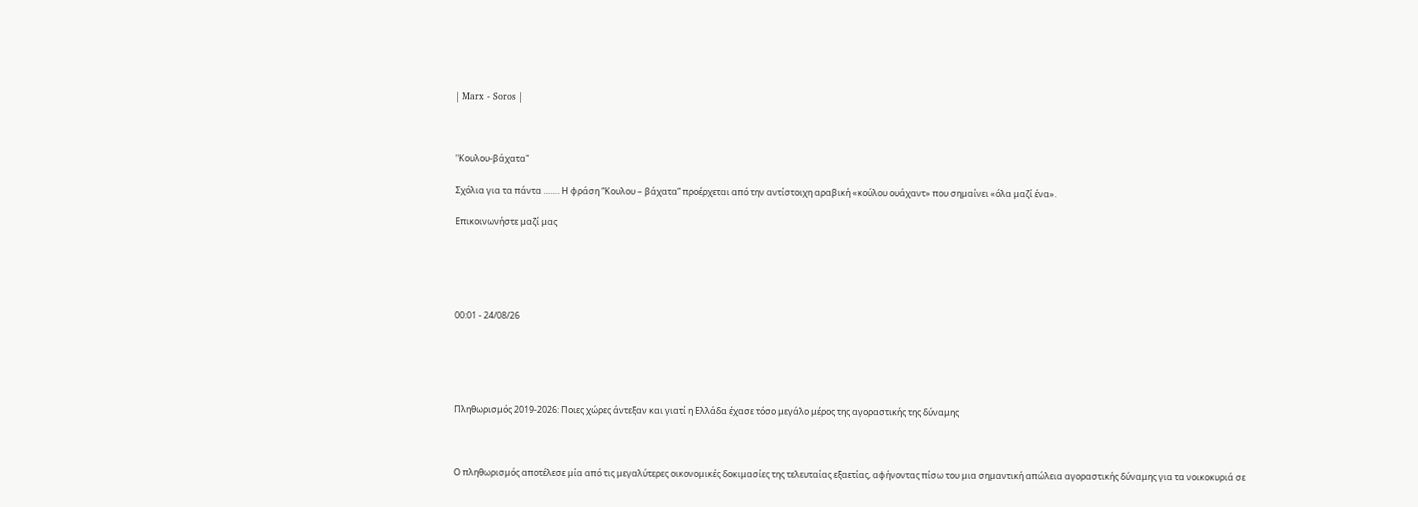| Marx - Soros |



"Kουλου-βάχατα"

Σχόλια για τα πάντα ……. Η φράση “Κουλου – βάχατα” προέρχεται από την αντίστοιχη αραβική «κούλου ουάχαντ» που σημαίνει «όλα μαζί ένα».

Επικοινωνήστε μαζί μας





00:01 - 24/08/26





Πληθωρισμός 2019-2026: Ποιες χώρες άντεξαν και γιατί η Ελλάδα έχασε τόσο μεγάλο μέρος της αγοραστικής της δύναμης



Ο πληθωρισμός αποτέλεσε μία από τις μεγαλύτερες οικονομικές δοκιμασίες της τελευταίας εξαετίας, αφήνοντας πίσω του μια σημαντική απώλεια αγοραστικής δύναμης για τα νοικοκυριά σε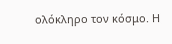ολόκληρο τον κόσμο. Η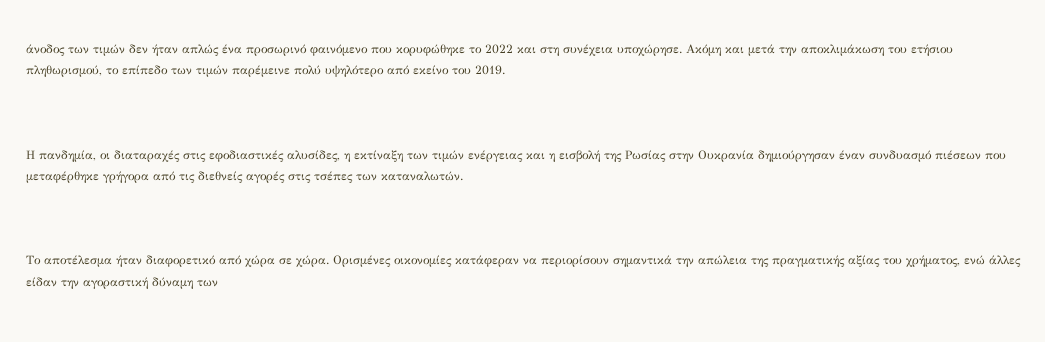άνοδος των τιμών δεν ήταν απλώς ένα προσωρινό φαινόμενο που κορυφώθηκε το 2022 και στη συνέχεια υποχώρησε. Ακόμη και μετά την αποκλιμάκωση του ετήσιου πληθωρισμού, το επίπεδο των τιμών παρέμεινε πολύ υψηλότερο από εκείνο του 2019.



Η πανδημία, οι διαταραχές στις εφοδιαστικές αλυσίδες, η εκτίναξη των τιμών ενέργειας και η εισβολή της Ρωσίας στην Ουκρανία δημιούργησαν έναν συνδυασμό πιέσεων που μεταφέρθηκε γρήγορα από τις διεθνείς αγορές στις τσέπες των καταναλωτών.



Το αποτέλεσμα ήταν διαφορετικό από χώρα σε χώρα. Ορισμένες οικονομίες κατάφεραν να περιορίσουν σημαντικά την απώλεια της πραγματικής αξίας του χρήματος, ενώ άλλες είδαν την αγοραστική δύναμη των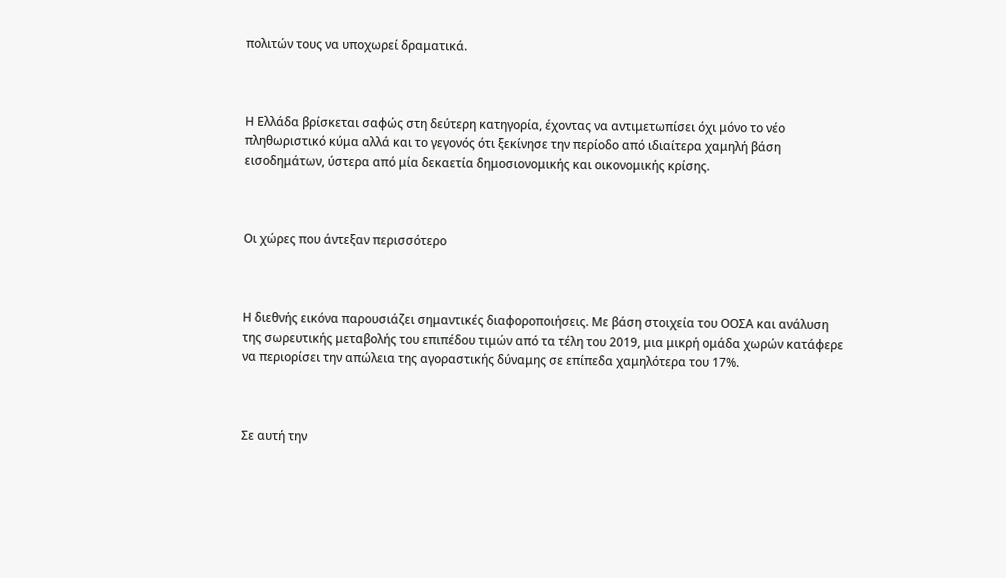πολιτών τους να υποχωρεί δραματικά.



Η Ελλάδα βρίσκεται σαφώς στη δεύτερη κατηγορία, έχοντας να αντιμετωπίσει όχι μόνο το νέο πληθωριστικό κύμα αλλά και το γεγονός ότι ξεκίνησε την περίοδο από ιδιαίτερα χαμηλή βάση εισοδημάτων, ύστερα από μία δεκαετία δημοσιονομικής και οικονομικής κρίσης.



Οι χώρες που άντεξαν περισσότερο



Η διεθνής εικόνα παρουσιάζει σημαντικές διαφοροποιήσεις. Με βάση στοιχεία του ΟΟΣΑ και ανάλυση της σωρευτικής μεταβολής του επιπέδου τιμών από τα τέλη του 2019, μια μικρή ομάδα χωρών κατάφερε να περιορίσει την απώλεια της αγοραστικής δύναμης σε επίπεδα χαμηλότερα του 17%.



Σε αυτή την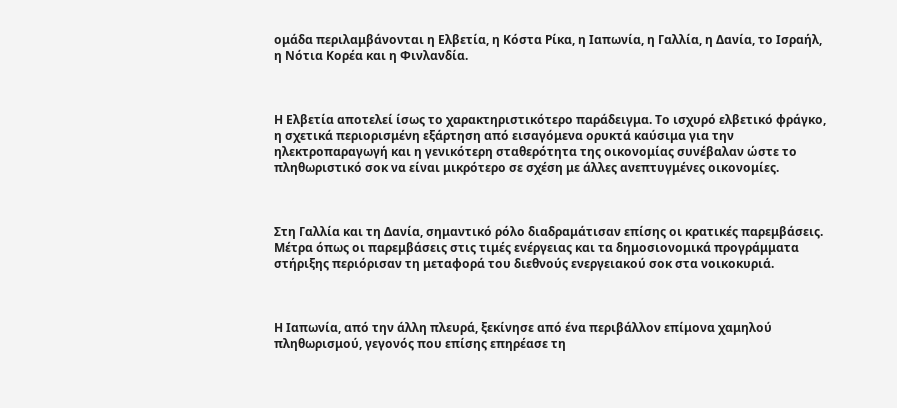ομάδα περιλαμβάνονται η Ελβετία, η Κόστα Ρίκα, η Ιαπωνία, η Γαλλία, η Δανία, το Ισραήλ, η Νότια Κορέα και η Φινλανδία.



Η Ελβετία αποτελεί ίσως το χαρακτηριστικότερο παράδειγμα. Το ισχυρό ελβετικό φράγκο, η σχετικά περιορισμένη εξάρτηση από εισαγόμενα ορυκτά καύσιμα για την ηλεκτροπαραγωγή και η γενικότερη σταθερότητα της οικονομίας συνέβαλαν ώστε το πληθωριστικό σοκ να είναι μικρότερο σε σχέση με άλλες ανεπτυγμένες οικονομίες.



Στη Γαλλία και τη Δανία, σημαντικό ρόλο διαδραμάτισαν επίσης οι κρατικές παρεμβάσεις. Μέτρα όπως οι παρεμβάσεις στις τιμές ενέργειας και τα δημοσιονομικά προγράμματα στήριξης περιόρισαν τη μεταφορά του διεθνούς ενεργειακού σοκ στα νοικοκυριά.



Η Ιαπωνία, από την άλλη πλευρά, ξεκίνησε από ένα περιβάλλον επίμονα χαμηλού πληθωρισμού, γεγονός που επίσης επηρέασε τη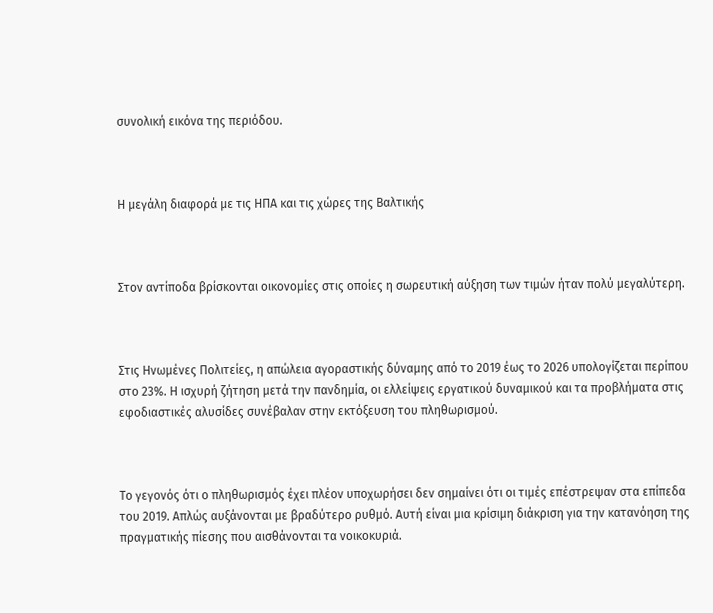συνολική εικόνα της περιόδου.



Η μεγάλη διαφορά με τις ΗΠΑ και τις χώρες της Βαλτικής



Στον αντίποδα βρίσκονται οικονομίες στις οποίες η σωρευτική αύξηση των τιμών ήταν πολύ μεγαλύτερη.



Στις Ηνωμένες Πολιτείες, η απώλεια αγοραστικής δύναμης από το 2019 έως το 2026 υπολογίζεται περίπου στο 23%. Η ισχυρή ζήτηση μετά την πανδημία, οι ελλείψεις εργατικού δυναμικού και τα προβλήματα στις εφοδιαστικές αλυσίδες συνέβαλαν στην εκτόξευση του πληθωρισμού.



Το γεγονός ότι ο πληθωρισμός έχει πλέον υποχωρήσει δεν σημαίνει ότι οι τιμές επέστρεψαν στα επίπεδα του 2019. Απλώς αυξάνονται με βραδύτερο ρυθμό. Αυτή είναι μια κρίσιμη διάκριση για την κατανόηση της πραγματικής πίεσης που αισθάνονται τα νοικοκυριά.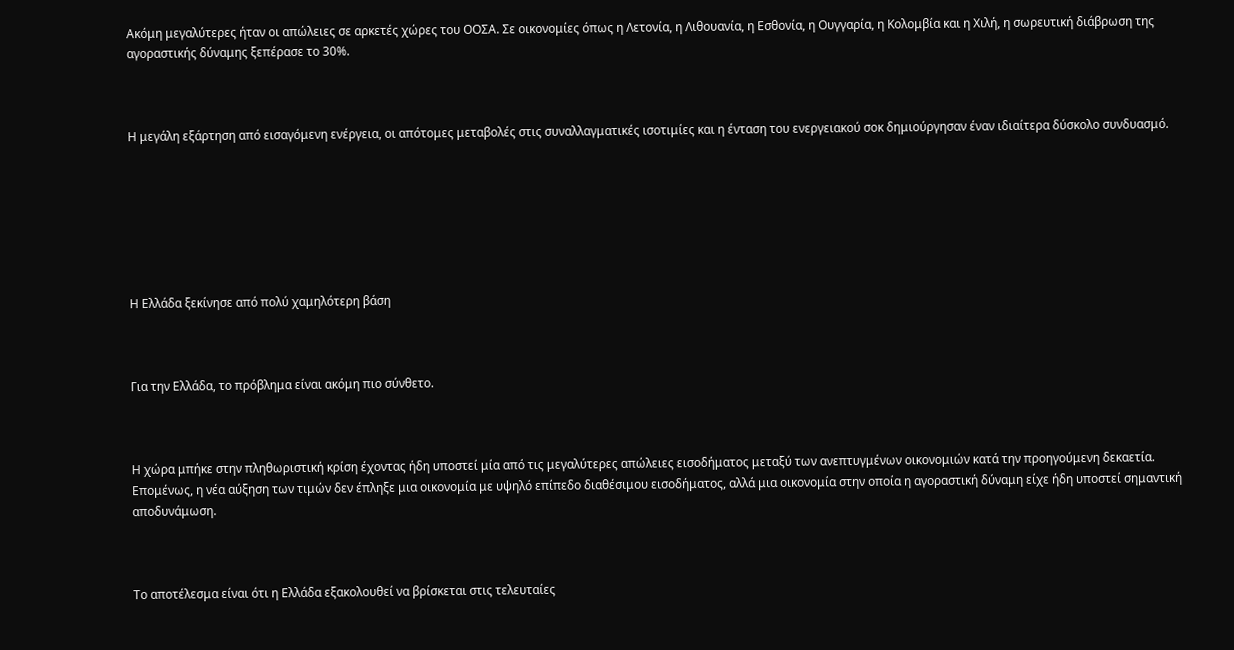Ακόμη μεγαλύτερες ήταν οι απώλειες σε αρκετές χώρες του ΟΟΣΑ. Σε οικονομίες όπως η Λετονία, η Λιθουανία, η Εσθονία, η Ουγγαρία, η Κολομβία και η Χιλή, η σωρευτική διάβρωση της αγοραστικής δύναμης ξεπέρασε το 30%.



Η μεγάλη εξάρτηση από εισαγόμενη ενέργεια, οι απότομες μεταβολές στις συναλλαγματικές ισοτιμίες και η ένταση του ενεργειακού σοκ δημιούργησαν έναν ιδιαίτερα δύσκολο συνδυασμό.







Η Ελλάδα ξεκίνησε από πολύ χαμηλότερη βάση



Για την Ελλάδα, το πρόβλημα είναι ακόμη πιο σύνθετο.



Η χώρα μπήκε στην πληθωριστική κρίση έχοντας ήδη υποστεί μία από τις μεγαλύτερες απώλειες εισοδήματος μεταξύ των ανεπτυγμένων οικονομιών κατά την προηγούμενη δεκαετία. Επομένως, η νέα αύξηση των τιμών δεν έπληξε μια οικονομία με υψηλό επίπεδο διαθέσιμου εισοδήματος, αλλά μια οικονομία στην οποία η αγοραστική δύναμη είχε ήδη υποστεί σημαντική αποδυνάμωση.



Το αποτέλεσμα είναι ότι η Ελλάδα εξακολουθεί να βρίσκεται στις τελευταίες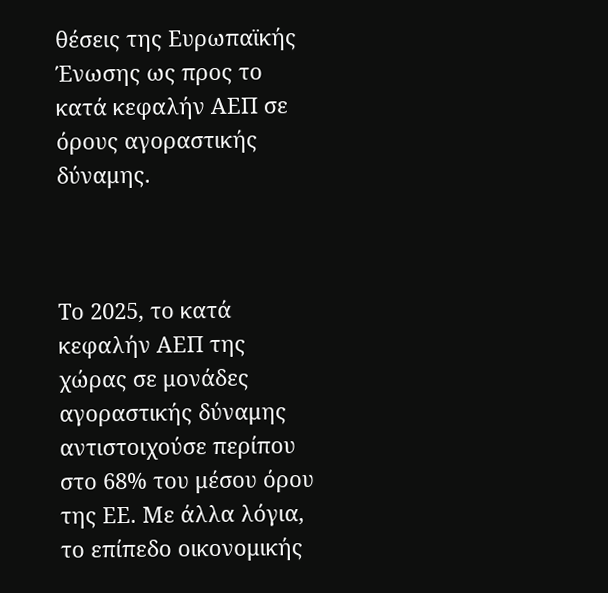θέσεις της Ευρωπαϊκής Ένωσης ως προς το κατά κεφαλήν ΑΕΠ σε όρους αγοραστικής δύναμης.



Το 2025, το κατά κεφαλήν ΑΕΠ της χώρας σε μονάδες αγοραστικής δύναμης αντιστοιχούσε περίπου στο 68% του μέσου όρου της ΕΕ. Με άλλα λόγια, το επίπεδο οικονομικής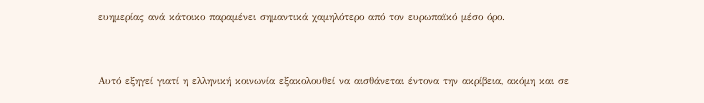ευημερίας ανά κάτοικο παραμένει σημαντικά χαμηλότερο από τον ευρωπαϊκό μέσο όρο.



Αυτό εξηγεί γιατί η ελληνική κοινωνία εξακολουθεί να αισθάνεται έντονα την ακρίβεια, ακόμη και σε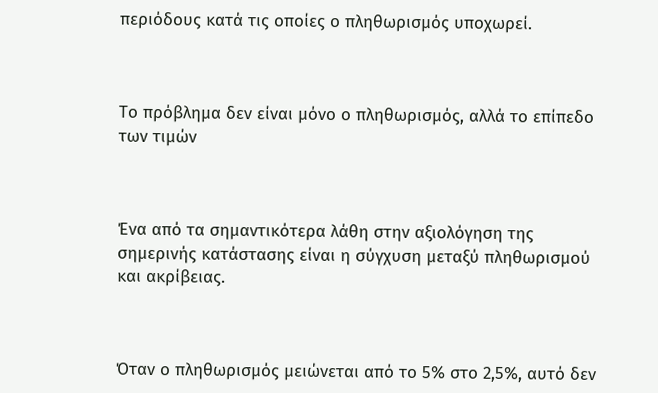περιόδους κατά τις οποίες ο πληθωρισμός υποχωρεί.



Το πρόβλημα δεν είναι μόνο ο πληθωρισμός, αλλά το επίπεδο των τιμών



Ένα από τα σημαντικότερα λάθη στην αξιολόγηση της σημερινής κατάστασης είναι η σύγχυση μεταξύ πληθωρισμού και ακρίβειας.



Όταν ο πληθωρισμός μειώνεται από το 5% στο 2,5%, αυτό δεν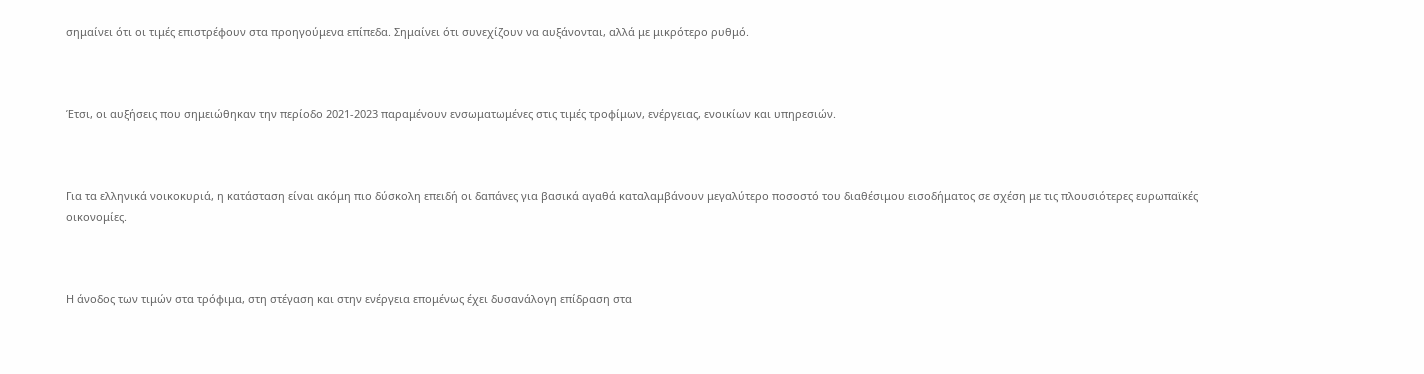σημαίνει ότι οι τιμές επιστρέφουν στα προηγούμενα επίπεδα. Σημαίνει ότι συνεχίζουν να αυξάνονται, αλλά με μικρότερο ρυθμό.



Έτσι, οι αυξήσεις που σημειώθηκαν την περίοδο 2021-2023 παραμένουν ενσωματωμένες στις τιμές τροφίμων, ενέργειας, ενοικίων και υπηρεσιών.



Για τα ελληνικά νοικοκυριά, η κατάσταση είναι ακόμη πιο δύσκολη επειδή οι δαπάνες για βασικά αγαθά καταλαμβάνουν μεγαλύτερο ποσοστό του διαθέσιμου εισοδήματος σε σχέση με τις πλουσιότερες ευρωπαϊκές οικονομίες.



Η άνοδος των τιμών στα τρόφιμα, στη στέγαση και στην ενέργεια επομένως έχει δυσανάλογη επίδραση στα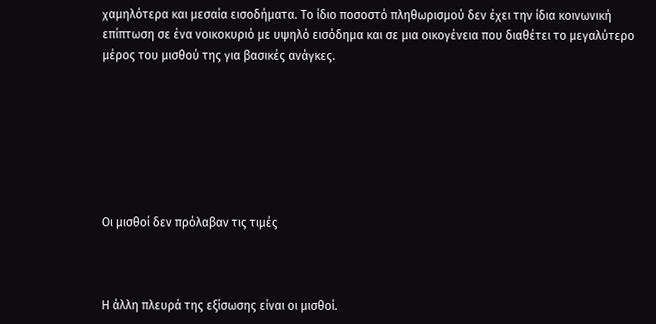χαμηλότερα και μεσαία εισοδήματα. Το ίδιο ποσοστό πληθωρισμού δεν έχει την ίδια κοινωνική επίπτωση σε ένα νοικοκυριό με υψηλό εισόδημα και σε μια οικογένεια που διαθέτει το μεγαλύτερο μέρος του μισθού της για βασικές ανάγκες.







Οι μισθοί δεν πρόλαβαν τις τιμές



Η άλλη πλευρά της εξίσωσης είναι οι μισθοί.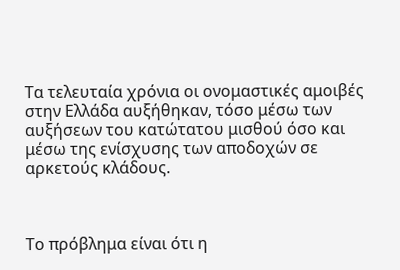Τα τελευταία χρόνια οι ονομαστικές αμοιβές στην Ελλάδα αυξήθηκαν, τόσο μέσω των αυξήσεων του κατώτατου μισθού όσο και μέσω της ενίσχυσης των αποδοχών σε αρκετούς κλάδους.



Το πρόβλημα είναι ότι η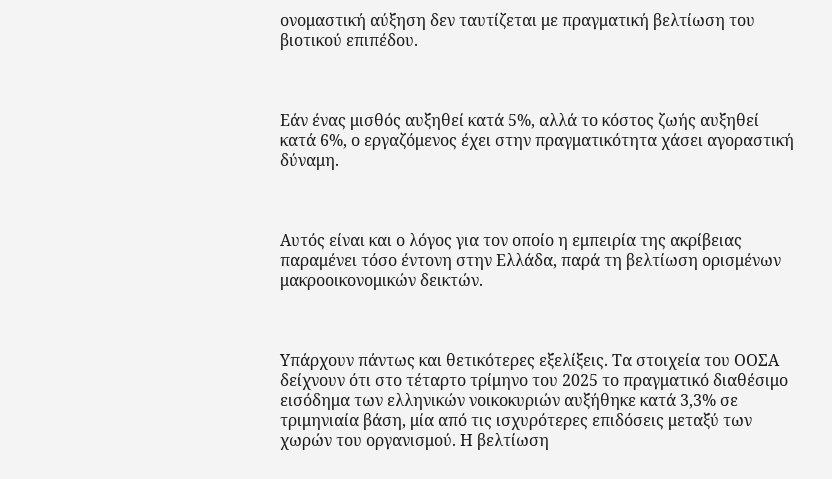ονομαστική αύξηση δεν ταυτίζεται με πραγματική βελτίωση του βιοτικού επιπέδου.



Εάν ένας μισθός αυξηθεί κατά 5%, αλλά το κόστος ζωής αυξηθεί κατά 6%, ο εργαζόμενος έχει στην πραγματικότητα χάσει αγοραστική δύναμη.



Αυτός είναι και ο λόγος για τον οποίο η εμπειρία της ακρίβειας παραμένει τόσο έντονη στην Ελλάδα, παρά τη βελτίωση ορισμένων μακροοικονομικών δεικτών.



Υπάρχουν πάντως και θετικότερες εξελίξεις. Τα στοιχεία του ΟΟΣΑ δείχνουν ότι στο τέταρτο τρίμηνο του 2025 το πραγματικό διαθέσιμο εισόδημα των ελληνικών νοικοκυριών αυξήθηκε κατά 3,3% σε τριμηνιαία βάση, μία από τις ισχυρότερες επιδόσεις μεταξύ των χωρών του οργανισμού. Η βελτίωση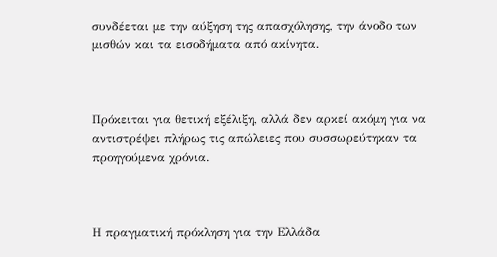συνδέεται με την αύξηση της απασχόλησης, την άνοδο των μισθών και τα εισοδήματα από ακίνητα.



Πρόκειται για θετική εξέλιξη, αλλά δεν αρκεί ακόμη για να αντιστρέψει πλήρως τις απώλειες που συσσωρεύτηκαν τα προηγούμενα χρόνια.



Η πραγματική πρόκληση για την Ελλάδα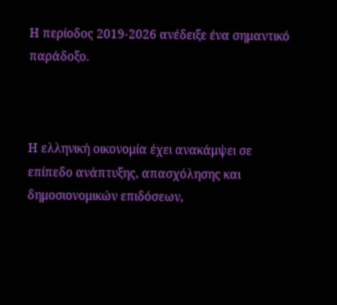Η περίοδος 2019-2026 ανέδειξε ένα σημαντικό παράδοξο.



Η ελληνική οικονομία έχει ανακάμψει σε επίπεδο ανάπτυξης, απασχόλησης και δημοσιονομικών επιδόσεων,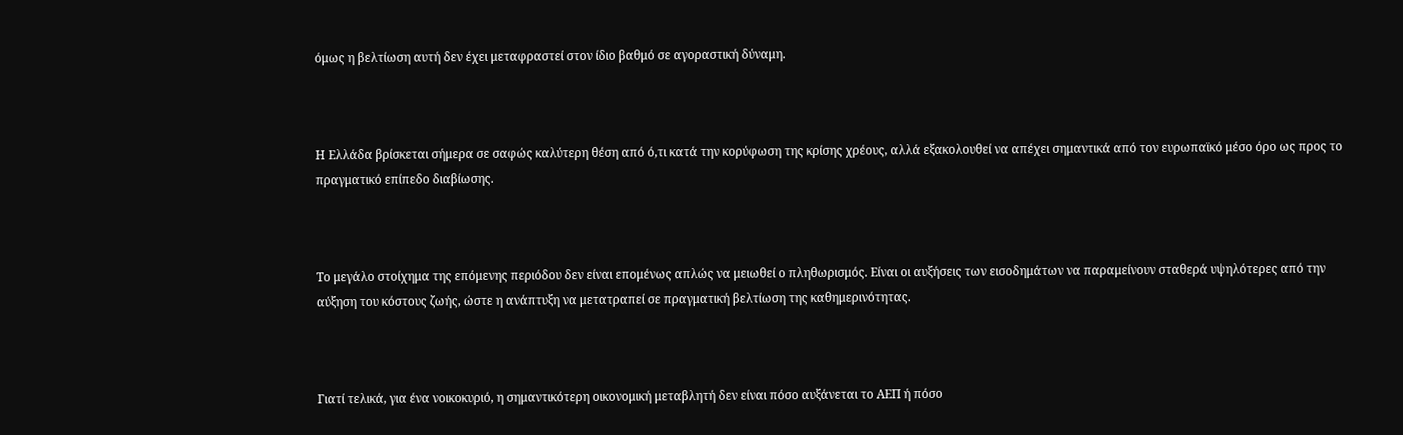όμως η βελτίωση αυτή δεν έχει μεταφραστεί στον ίδιο βαθμό σε αγοραστική δύναμη.



Η Ελλάδα βρίσκεται σήμερα σε σαφώς καλύτερη θέση από ό,τι κατά την κορύφωση της κρίσης χρέους, αλλά εξακολουθεί να απέχει σημαντικά από τον ευρωπαϊκό μέσο όρο ως προς το πραγματικό επίπεδο διαβίωσης.



Το μεγάλο στοίχημα της επόμενης περιόδου δεν είναι επομένως απλώς να μειωθεί ο πληθωρισμός. Είναι οι αυξήσεις των εισοδημάτων να παραμείνουν σταθερά υψηλότερες από την αύξηση του κόστους ζωής, ώστε η ανάπτυξη να μετατραπεί σε πραγματική βελτίωση της καθημερινότητας.



Γιατί τελικά, για ένα νοικοκυριό, η σημαντικότερη οικονομική μεταβλητή δεν είναι πόσο αυξάνεται το ΑΕΠ ή πόσο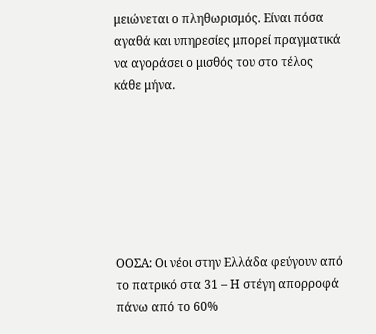μειώνεται ο πληθωρισμός. Είναι πόσα αγαθά και υπηρεσίες μπορεί πραγματικά να αγοράσει ο μισθός του στο τέλος κάθε μήνα.







ΟΟΣΑ: Οι νέοι στην Ελλάδα φεύγουν από το πατρικό στα 31 – Η στέγη απορροφά πάνω από το 60%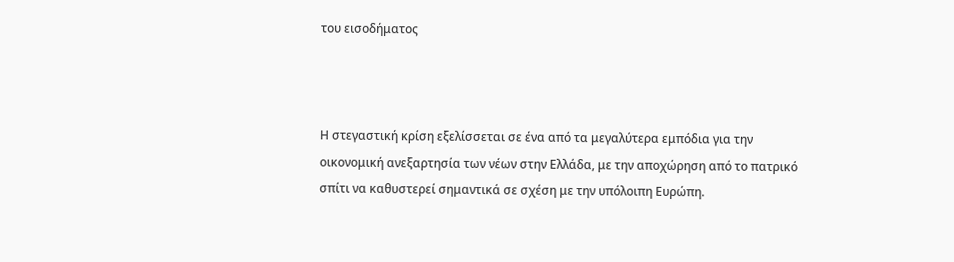του εισοδήματος



Η στεγαστική κρίση εξελίσσεται σε ένα από τα μεγαλύτερα εμπόδια για την οικονομική ανεξαρτησία των νέων στην Ελλάδα, με την αποχώρηση από το πατρικό σπίτι να καθυστερεί σημαντικά σε σχέση με την υπόλοιπη Ευρώπη.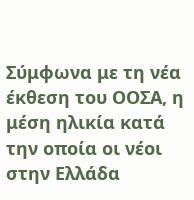Σύμφωνα με τη νέα έκθεση του ΟΟΣΑ, η μέση ηλικία κατά την οποία οι νέοι στην Ελλάδα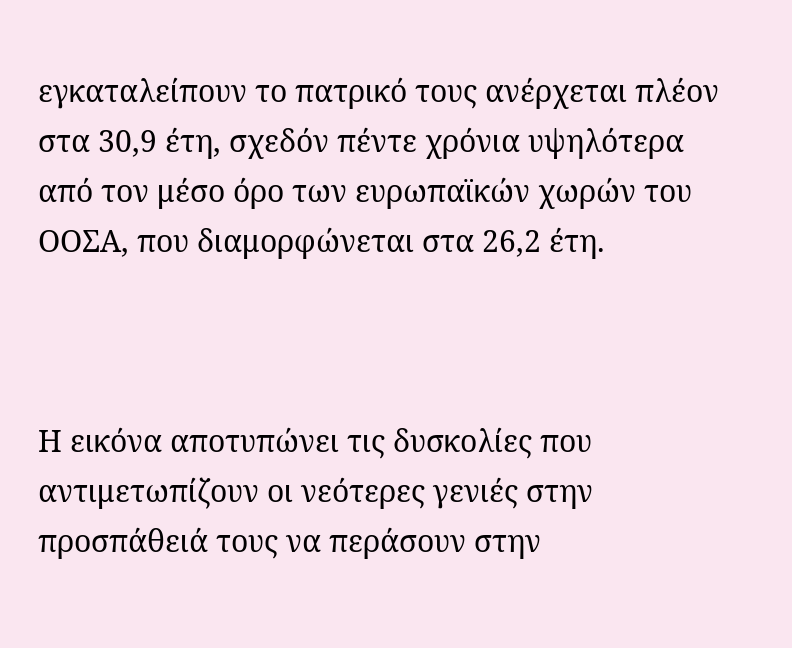εγκαταλείπουν το πατρικό τους ανέρχεται πλέον στα 30,9 έτη, σχεδόν πέντε χρόνια υψηλότερα από τον μέσο όρο των ευρωπαϊκών χωρών του ΟΟΣΑ, που διαμορφώνεται στα 26,2 έτη.



Η εικόνα αποτυπώνει τις δυσκολίες που αντιμετωπίζουν οι νεότερες γενιές στην προσπάθειά τους να περάσουν στην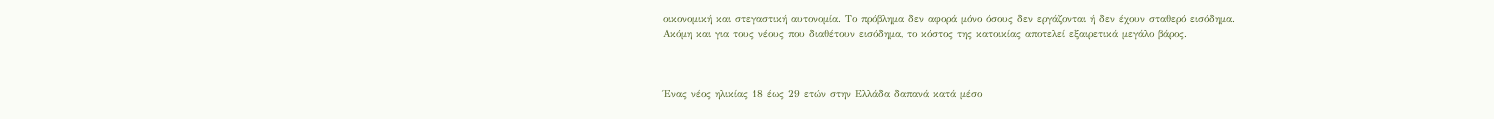οικονομική και στεγαστική αυτονομία. Το πρόβλημα δεν αφορά μόνο όσους δεν εργάζονται ή δεν έχουν σταθερό εισόδημα. Ακόμη και για τους νέους που διαθέτουν εισόδημα, το κόστος της κατοικίας αποτελεί εξαιρετικά μεγάλο βάρος.



Ένας νέος ηλικίας 18 έως 29 ετών στην Ελλάδα δαπανά κατά μέσο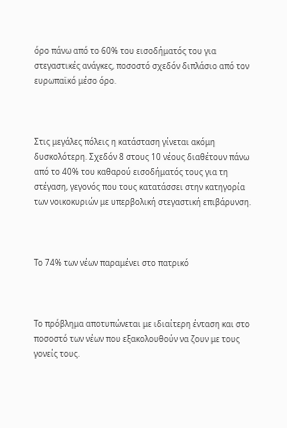όρο πάνω από το 60% του εισοδήματός του για στεγαστικές ανάγκες, ποσοστό σχεδόν διπλάσιο από τον ευρωπαϊκό μέσο όρο.



Στις μεγάλες πόλεις η κατάσταση γίνεται ακόμη δυσκολότερη. Σχεδόν 8 στους 10 νέους διαθέτουν πάνω από το 40% του καθαρού εισοδήματός τους για τη στέγαση, γεγονός που τους κατατάσσει στην κατηγορία των νοικοκυριών με υπερβολική στεγαστική επιβάρυνση.



Το 74% των νέων παραμένει στο πατρικό



Το πρόβλημα αποτυπώνεται με ιδιαίτερη ένταση και στο ποσοστό των νέων που εξακολουθούν να ζουν με τους γονείς τους.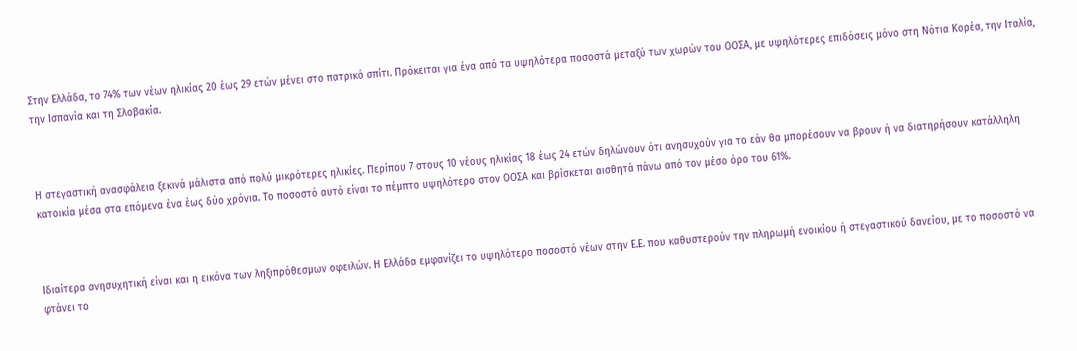Στην Ελλάδα, το 74% των νέων ηλικίας 20 έως 29 ετών μένει στο πατρικό σπίτι. Πρόκειται για ένα από τα υψηλότερα ποσοστά μεταξύ των χωρών του ΟΟΣΑ, με υψηλότερες επιδόσεις μόνο στη Νότια Κορέα, την Ιταλία, την Ισπανία και τη Σλοβακία.



Η στεγαστική ανασφάλεια ξεκινά μάλιστα από πολύ μικρότερες ηλικίες. Περίπου 7 στους 10 νέους ηλικίας 18 έως 24 ετών δηλώνουν ότι ανησυχούν για το εάν θα μπορέσουν να βρουν ή να διατηρήσουν κατάλληλη κατοικία μέσα στα επόμενα ένα έως δύο χρόνια. Το ποσοστό αυτό είναι το πέμπτο υψηλότερο στον ΟΟΣΑ και βρίσκεται αισθητά πάνω από τον μέσο όρο του 61%.



Ιδιαίτερα ανησυχητική είναι και η εικόνα των ληξιπρόθεσμων οφειλών. Η Ελλάδα εμφανίζει το υψηλότερο ποσοστό νέων στην Ε.Ε. που καθυστερούν την πληρωμή ενοικίου ή στεγαστικού δανείου, με το ποσοστό να φτάνει το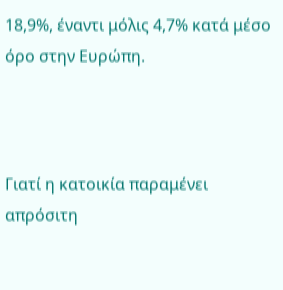18,9%, έναντι μόλις 4,7% κατά μέσο όρο στην Ευρώπη.



Γιατί η κατοικία παραμένει απρόσιτη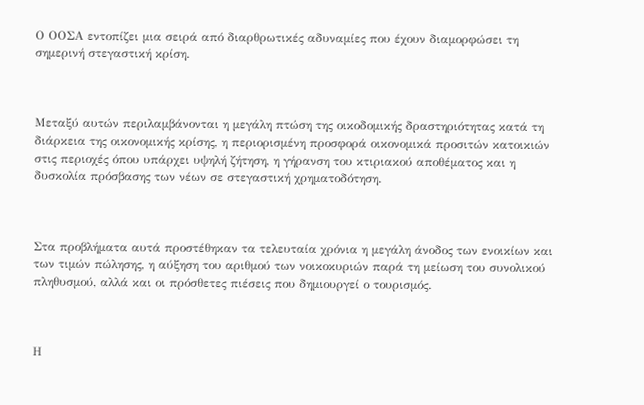Ο ΟΟΣΑ εντοπίζει μια σειρά από διαρθρωτικές αδυναμίες που έχουν διαμορφώσει τη σημερινή στεγαστική κρίση.



Μεταξύ αυτών περιλαμβάνονται η μεγάλη πτώση της οικοδομικής δραστηριότητας κατά τη διάρκεια της οικονομικής κρίσης, η περιορισμένη προσφορά οικονομικά προσιτών κατοικιών στις περιοχές όπου υπάρχει υψηλή ζήτηση, η γήρανση του κτιριακού αποθέματος και η δυσκολία πρόσβασης των νέων σε στεγαστική χρηματοδότηση.



Στα προβλήματα αυτά προστέθηκαν τα τελευταία χρόνια η μεγάλη άνοδος των ενοικίων και των τιμών πώλησης, η αύξηση του αριθμού των νοικοκυριών παρά τη μείωση του συνολικού πληθυσμού, αλλά και οι πρόσθετες πιέσεις που δημιουργεί ο τουρισμός.



Η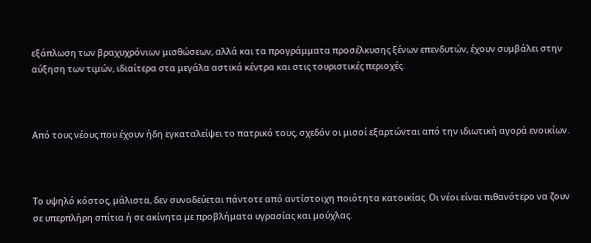εξάπλωση των βραχυχρόνιων μισθώσεων, αλλά και τα προγράμματα προσέλκυσης ξένων επενδυτών, έχουν συμβάλει στην αύξηση των τιμών, ιδιαίτερα στα μεγάλα αστικά κέντρα και στις τουριστικές περιοχές.



Από τους νέους που έχουν ήδη εγκαταλείψει το πατρικό τους, σχεδόν οι μισοί εξαρτώνται από την ιδιωτική αγορά ενοικίων.



Το υψηλό κόστος, μάλιστα, δεν συνοδεύεται πάντοτε από αντίστοιχη ποιότητα κατοικίας. Οι νέοι είναι πιθανότερο να ζουν σε υπερπλήρη σπίτια ή σε ακίνητα με προβλήματα υγρασίας και μούχλας.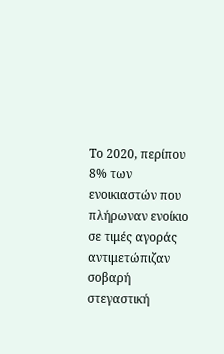Το 2020, περίπου 8% των ενοικιαστών που πλήρωναν ενοίκιο σε τιμές αγοράς αντιμετώπιζαν σοβαρή στεγαστική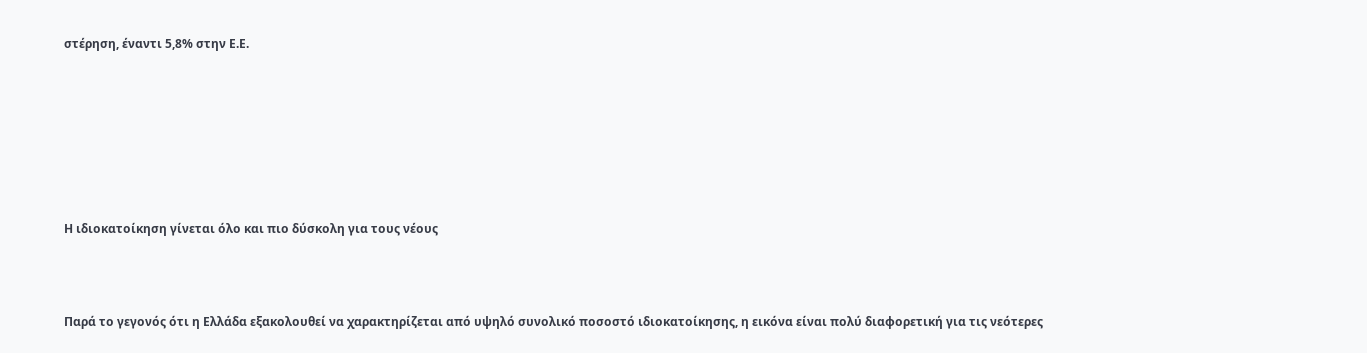στέρηση, έναντι 5,8% στην Ε.Ε.







Η ιδιοκατοίκηση γίνεται όλο και πιο δύσκολη για τους νέους



Παρά το γεγονός ότι η Ελλάδα εξακολουθεί να χαρακτηρίζεται από υψηλό συνολικό ποσοστό ιδιοκατοίκησης, η εικόνα είναι πολύ διαφορετική για τις νεότερες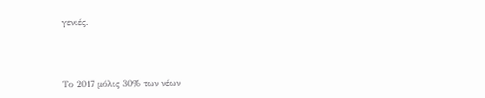γενιές.



Το 2017 μόλις 30% των νέων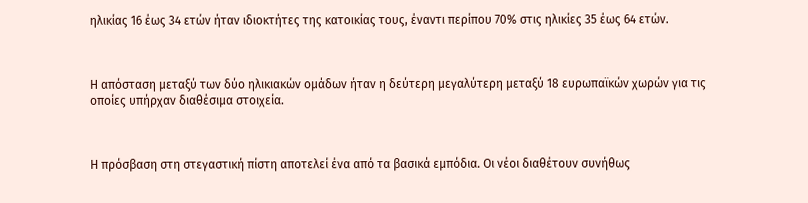ηλικίας 16 έως 34 ετών ήταν ιδιοκτήτες της κατοικίας τους, έναντι περίπου 70% στις ηλικίες 35 έως 64 ετών.



Η απόσταση μεταξύ των δύο ηλικιακών ομάδων ήταν η δεύτερη μεγαλύτερη μεταξύ 18 ευρωπαϊκών χωρών για τις οποίες υπήρχαν διαθέσιμα στοιχεία.



Η πρόσβαση στη στεγαστική πίστη αποτελεί ένα από τα βασικά εμπόδια. Οι νέοι διαθέτουν συνήθως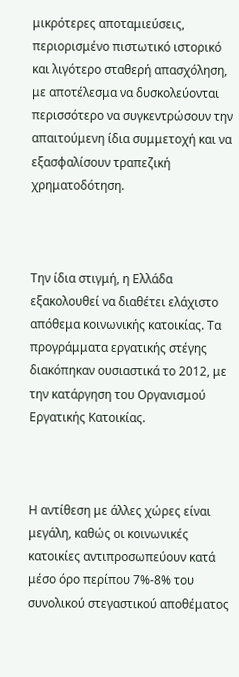μικρότερες αποταμιεύσεις, περιορισμένο πιστωτικό ιστορικό και λιγότερο σταθερή απασχόληση, με αποτέλεσμα να δυσκολεύονται περισσότερο να συγκεντρώσουν την απαιτούμενη ίδια συμμετοχή και να εξασφαλίσουν τραπεζική χρηματοδότηση.



Την ίδια στιγμή, η Ελλάδα εξακολουθεί να διαθέτει ελάχιστο απόθεμα κοινωνικής κατοικίας. Τα προγράμματα εργατικής στέγης διακόπηκαν ουσιαστικά το 2012, με την κατάργηση του Οργανισμού Εργατικής Κατοικίας.



Η αντίθεση με άλλες χώρες είναι μεγάλη, καθώς οι κοινωνικές κατοικίες αντιπροσωπεύουν κατά μέσο όρο περίπου 7%-8% του συνολικού στεγαστικού αποθέματος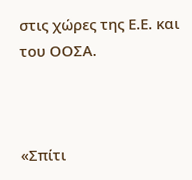στις χώρες της Ε.Ε. και του ΟΟΣΑ.



«Σπίτι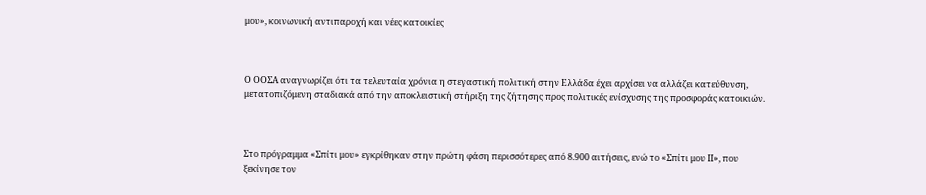μου», κοινωνική αντιπαροχή και νέες κατοικίες



Ο ΟΟΣΑ αναγνωρίζει ότι τα τελευταία χρόνια η στεγαστική πολιτική στην Ελλάδα έχει αρχίσει να αλλάζει κατεύθυνση, μετατοπιζόμενη σταδιακά από την αποκλειστική στήριξη της ζήτησης προς πολιτικές ενίσχυσης της προσφοράς κατοικιών.



Στο πρόγραμμα «Σπίτι μου» εγκρίθηκαν στην πρώτη φάση περισσότερες από 8.900 αιτήσεις, ενώ το «Σπίτι μου ΙΙ», που ξεκίνησε τον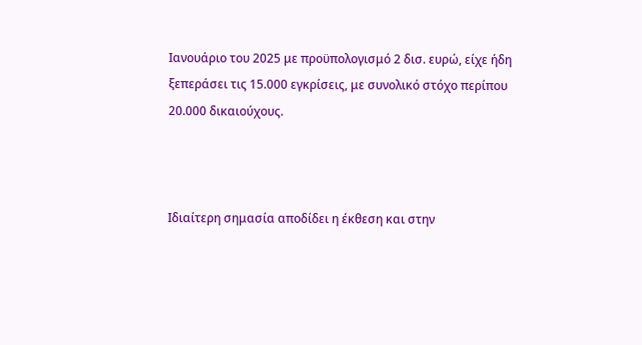Ιανουάριο του 2025 με προϋπολογισμό 2 δισ. ευρώ, είχε ήδη ξεπεράσει τις 15.000 εγκρίσεις, με συνολικό στόχο περίπου 20.000 δικαιούχους.



Ιδιαίτερη σημασία αποδίδει η έκθεση και στην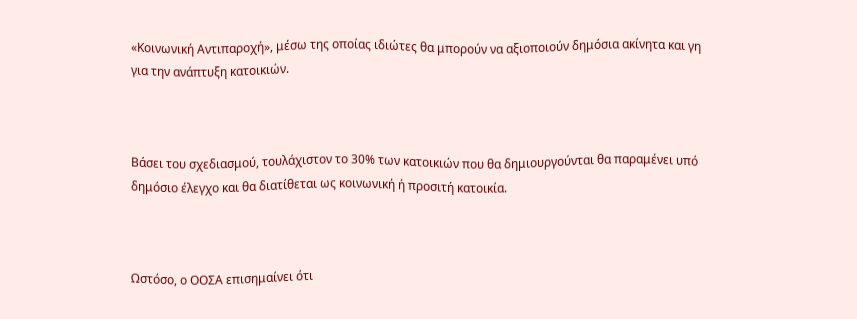«Κοινωνική Αντιπαροχή», μέσω της οποίας ιδιώτες θα μπορούν να αξιοποιούν δημόσια ακίνητα και γη για την ανάπτυξη κατοικιών.



Βάσει του σχεδιασμού, τουλάχιστον το 30% των κατοικιών που θα δημιουργούνται θα παραμένει υπό δημόσιο έλεγχο και θα διατίθεται ως κοινωνική ή προσιτή κατοικία.



Ωστόσο, ο ΟΟΣΑ επισημαίνει ότι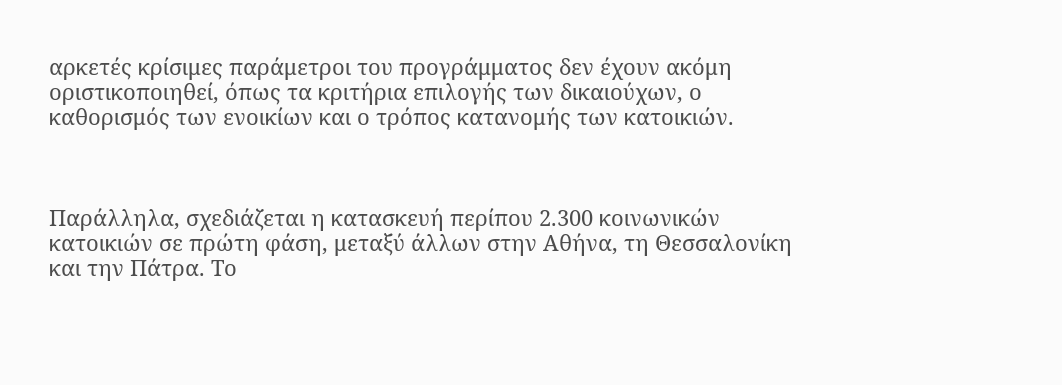αρκετές κρίσιμες παράμετροι του προγράμματος δεν έχουν ακόμη οριστικοποιηθεί, όπως τα κριτήρια επιλογής των δικαιούχων, ο καθορισμός των ενοικίων και ο τρόπος κατανομής των κατοικιών.



Παράλληλα, σχεδιάζεται η κατασκευή περίπου 2.300 κοινωνικών κατοικιών σε πρώτη φάση, μεταξύ άλλων στην Αθήνα, τη Θεσσαλονίκη και την Πάτρα. Το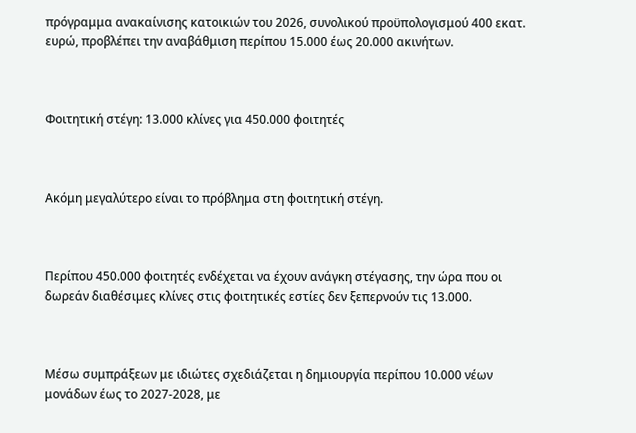πρόγραμμα ανακαίνισης κατοικιών του 2026, συνολικού προϋπολογισμού 400 εκατ. ευρώ, προβλέπει την αναβάθμιση περίπου 15.000 έως 20.000 ακινήτων.



Φοιτητική στέγη: 13.000 κλίνες για 450.000 φοιτητές



Ακόμη μεγαλύτερο είναι το πρόβλημα στη φοιτητική στέγη.



Περίπου 450.000 φοιτητές ενδέχεται να έχουν ανάγκη στέγασης, την ώρα που οι δωρεάν διαθέσιμες κλίνες στις φοιτητικές εστίες δεν ξεπερνούν τις 13.000.



Μέσω συμπράξεων με ιδιώτες σχεδιάζεται η δημιουργία περίπου 10.000 νέων μονάδων έως το 2027-2028, με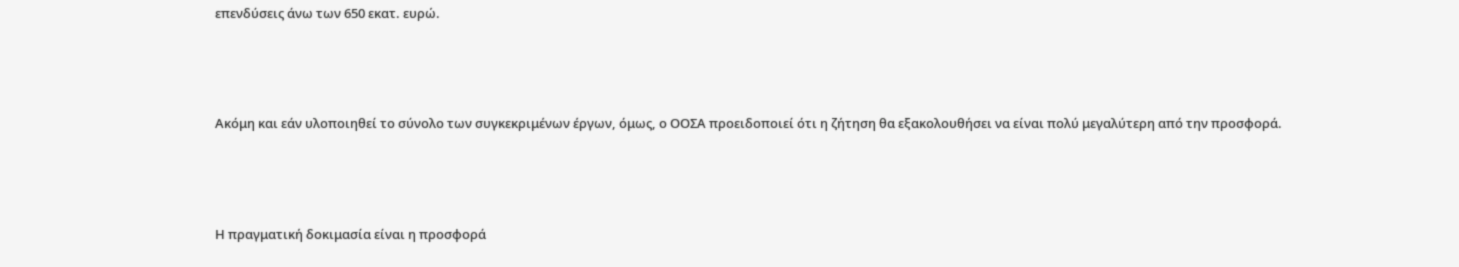επενδύσεις άνω των 650 εκατ. ευρώ.



Ακόμη και εάν υλοποιηθεί το σύνολο των συγκεκριμένων έργων, όμως, ο ΟΟΣΑ προειδοποιεί ότι η ζήτηση θα εξακολουθήσει να είναι πολύ μεγαλύτερη από την προσφορά.



Η πραγματική δοκιμασία είναι η προσφορά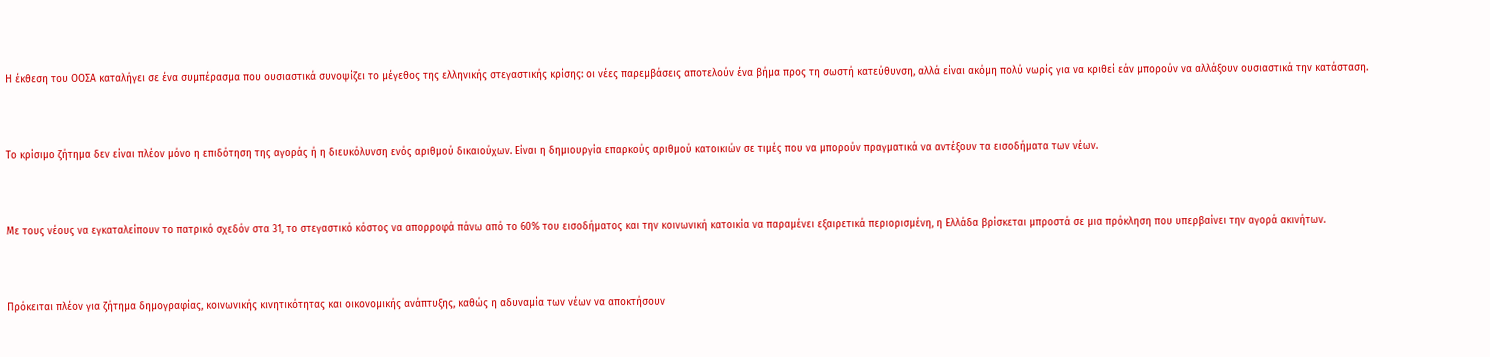Η έκθεση του ΟΟΣΑ καταλήγει σε ένα συμπέρασμα που ουσιαστικά συνοψίζει το μέγεθος της ελληνικής στεγαστικής κρίσης: οι νέες παρεμβάσεις αποτελούν ένα βήμα προς τη σωστή κατεύθυνση, αλλά είναι ακόμη πολύ νωρίς για να κριθεί εάν μπορούν να αλλάξουν ουσιαστικά την κατάσταση.



Το κρίσιμο ζήτημα δεν είναι πλέον μόνο η επιδότηση της αγοράς ή η διευκόλυνση ενός αριθμού δικαιούχων. Είναι η δημιουργία επαρκούς αριθμού κατοικιών σε τιμές που να μπορούν πραγματικά να αντέξουν τα εισοδήματα των νέων.



Με τους νέους να εγκαταλείπουν το πατρικό σχεδόν στα 31, το στεγαστικό κόστος να απορροφά πάνω από το 60% του εισοδήματος και την κοινωνική κατοικία να παραμένει εξαιρετικά περιορισμένη, η Ελλάδα βρίσκεται μπροστά σε μια πρόκληση που υπερβαίνει την αγορά ακινήτων.



Πρόκειται πλέον για ζήτημα δημογραφίας, κοινωνικής κινητικότητας και οικονομικής ανάπτυξης, καθώς η αδυναμία των νέων να αποκτήσουν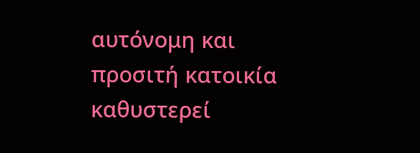αυτόνομη και προσιτή κατοικία καθυστερεί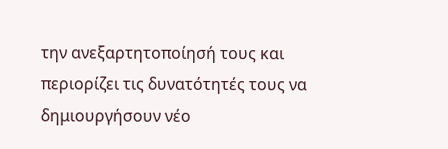την ανεξαρτητοποίησή τους και περιορίζει τις δυνατότητές τους να δημιουργήσουν νέο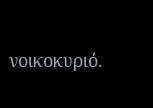νοικοκυριό.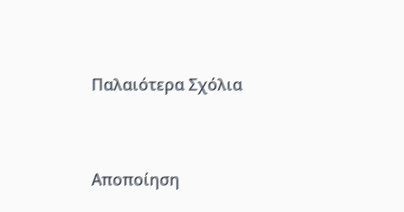Παλαιότερα Σχόλια




Αποποίηση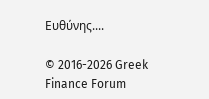Ευθύνης....

© 2016-2026 Greek Finance Forum